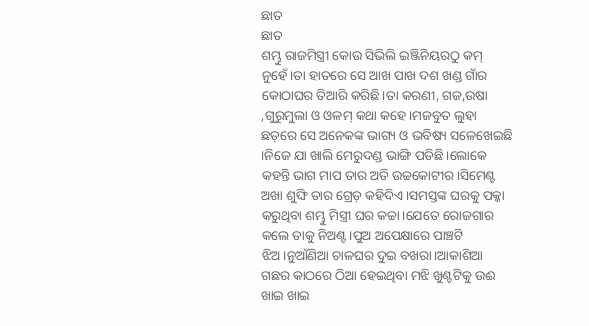ଛାତ
ଛାତ
ଶମ୍ଭୁ ରାଜମିସ୍ତ୍ରୀ କୋଉ ସିଭିଲି ଇଞ୍ଜିନିୟରଠୁ କମ୍ ନୁହେଁ।ତା ହାତରେ ସେ ଆଖ ପାଖ ଦଶ ଖଣ୍ଡ ଗାଁର କୋଠାଘର ତିଆରି କରିଛି।ତା କରଣୀ, ଗଜ,ଉଷା ,ଗୁରୁମୁଲା ଓ ଓଳମ୍ କଥା କହେ।ମଜବୁତ ଲୁହା ଛଡ଼ରେ ସେ ଅନେକଙ୍କ ଭାଗ୍ୟ ଓ ଭବିଷ୍ୟ ସଳେଖେଇଛି ।ନିଜେ ଯା ଖାଲି ମେରୁଦଣ୍ଡ ଭାଙ୍ଗି ପଡିଛି।ଲୋକେ କହନ୍ତି ଭାଗ ମାପ ତାର ଅତି ଉଚ୍ଚକୋଟୀର।ସିମେଣ୍ଟ ଅଖା ଶୁଙ୍ଘି ତାର ଗ୍ରେଡ଼ କହିଦିଏ।ସମସ୍ତଙ୍କ ଘରକୁ ପକ୍କା କରୁଥିବା ଶମ୍ଭୁ ମିସ୍ତ୍ରୀ ଘର କଚ୍ଚା।ଯେତେ ରୋଜଗାର କଲେ ତାକୁ ନିଅଣ୍ଟ।ପୁଅ ଅପେକ୍ଷାରେ ପାଞ୍ଚଟି ଝିଅ।ନୁଆଁଣିଆ ଚାଳଘର ଦୁଇ ବଖରା।ଆକାଶିଆ ଗଛର କାଠରେ ଠିଆ ହେଇଥିବା ମଝି ଖୁଣ୍ଟଟିକୁ ଉଈ ଖାଇ ଖାଇ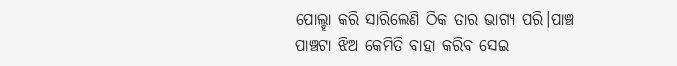ପୋଲ୍ହା କରି ସାରିଲେଣି ଠିକ ତାର ଭାଗ୍ୟ ପରି।ପାଞ୍ଚ ପାଞ୍ଚଟା ଝିଅ କେମିତି ବାହା କରିବ ସେଇ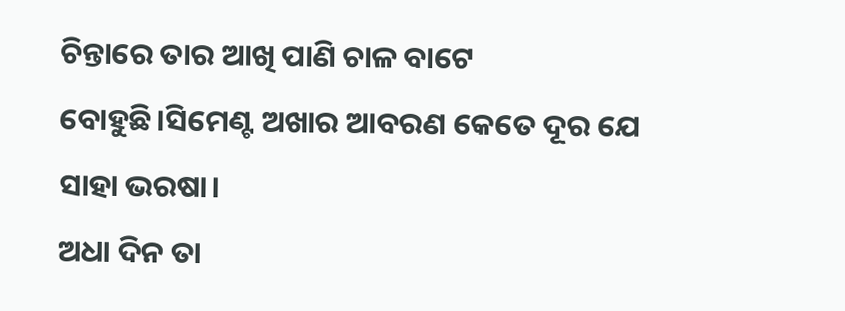ଚିନ୍ତାରେ ତାର ଆଖି ପାଣି ଚାଳ ବାଟେ ବୋହୁଛି।ସିମେଣ୍ଟ ଅଖାର ଆବରଣ କେତେ ଦୂର ଯେ ସାହା ଭରଷା।
ଅଧା ଦିନ ତା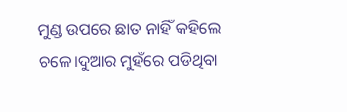ମୁଣ୍ଡ ଉପରେ ଛାତ ନାହିଁ କହିଲେ ଚଳେ।ଦୁଆର ମୁହଁରେ ପଡିଥିବା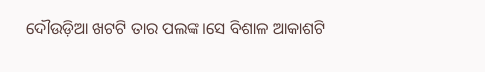ଦୌଉଡ଼ିଆ ଖଟଟି ତାର ପଲଙ୍କ।ସେ ବିଶାଳ ଆକାଶଟି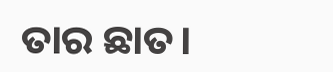ତାର ଛାତ।